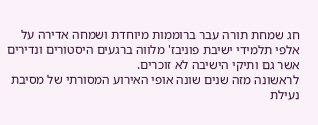חג שמחת תורה עבר ברוממות מיוחדת ושמחה אדירה על אלפי תלמידי ישיבת פוניבז' מלווה ברגעים היסטורים ונדירים אשר גם ותיקי הישיבה לא זוכרים.
לראשונה מזה שנים שונה אופי האירוע המסורתי של מסיבת נעילת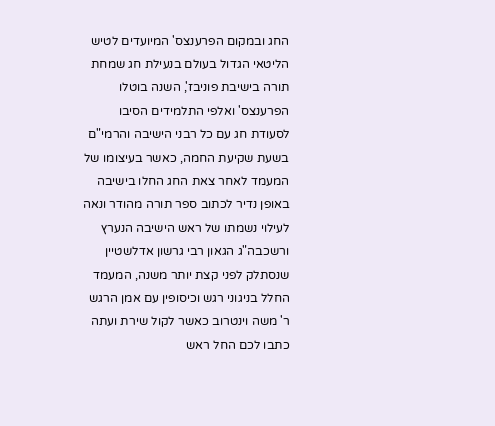החג ובמקום הפרענצס' המיועדים לטיש הליטאי הגדול בעולם בנעילת חג שמחת תורה בישיבת פוניבז', השנה בוטלו הפרענצס' ואלפי התלמידים הסיבו לסעודת חג עם כל רבני הישיבה והרמי"ם בשעת שקיעת החמה, כאשר בעיצומו של המעמד לאחר צאת החג החלו בישיבה באופן נדיר לכתוב ספר תורה מהודר ונאה לעילוי נשמתו של ראש הישיבה הנערץ ורשכבה"ג הגאון רבי גרשון אדלשטיין שנסתלק לפני קצת יותר משנה, המעמד החלל בניגוני רגש וכיסופין עם אמן הרגש ר' משה וינטרוב כאשר לקול שירת ועתה כתבו לכם החל ראש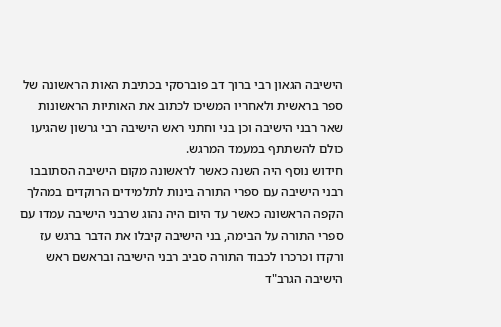הישיבה הגאון רבי ברוך דב פוברסקי בכתיבת האות הראשונה של ספר בראשית ולאחריו המשיכו לכתוב את האותיות הראשונות שאר רבני הישיבה וכן בני וחתני ראש הישיבה רבי גרשון שהגיעו כולם להשתתף במעמד המרגש.
חידוש נוסף היה השנה כאשר לראשונה מקום הישיבה הסתובבו רבני הישיבה עם ספרי התורה בינות לתלמידים הרוקדים במהלך הקפה הראשונה כאשר עד היום היה נהוג שרבני הישיבה עמדו עם ספרי התורה על הבימה, בני הישיבה קיבלו את הדבר ברגש עז ורקדו וכרכרו לכבוד התורה סביב רבני הישיבה ובראשם ראש הישיבה הגרב"ד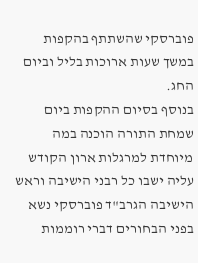פוברסקי שהשתתף בהקפות במשך שעות ארוכות בליל וביום החג.
בנוסף בסיום ההקפות ביום שמחת התורה הוכנה במה מיוחדת למרגלות ארון הקודש עליה ישבו כל רבני הישיבה וראש הישיבה הגרב"ד פוברסקי נשא בפני הבחורים דברי רוממות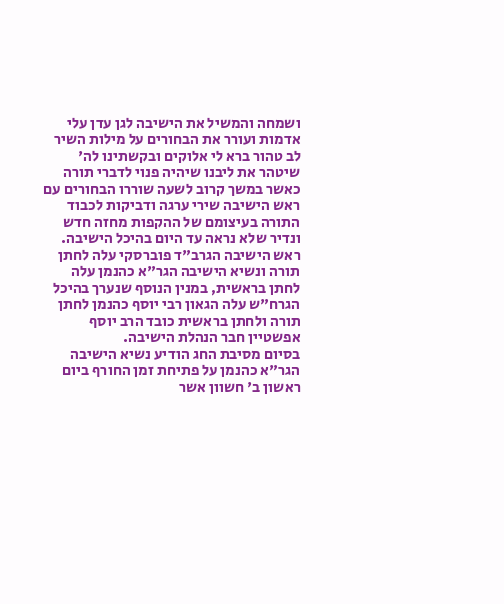ושמחה והמשיל את הישיבה לגן עדן עלי אדמות ועורר את הבחורים על מילות השיר לב טהור ברא לי אלוקים ובקשתינו לה' שיטהר את ליבנו שיהיה פנוי לדברי תורה כאשר במשך קרוב לשעה שוררו הבחורים עם ראש הישיבה שירי ערגה ודביקות לכבוד התורה בעיצומם של ההקפות מחזה חדש ונדיר שלא נראה עד היום בהיכל הישיבה.
ראש הישיבה הגרב"ד פוברסקי עלה לחתן תורה ונשיא הישיבה הגר"א כהנמן עלה לחתן בראשית, במנין הנוסף שנערך בהיכל הגרח"ש עלה הגאון רבי יוסף כהנמן לחתן תורה ולחתן בראשית כובד הרב יוסף אפשטיין חבר הנהלת הישיבה.
בסיום מסיבת החג הודיע נשיא הישיבה הגר"א כהנמן על פתיחת זמן החורף ביום ראשון ב' חשוון אשר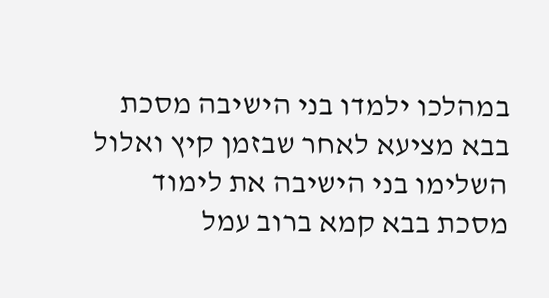במהלכו ילמדו בני הישיבה מסכת בבא מציעא לאחר שבזמן קיץ ואלול השלימו בני הישיבה את לימוד מסכת בבא קמא ברוב עמל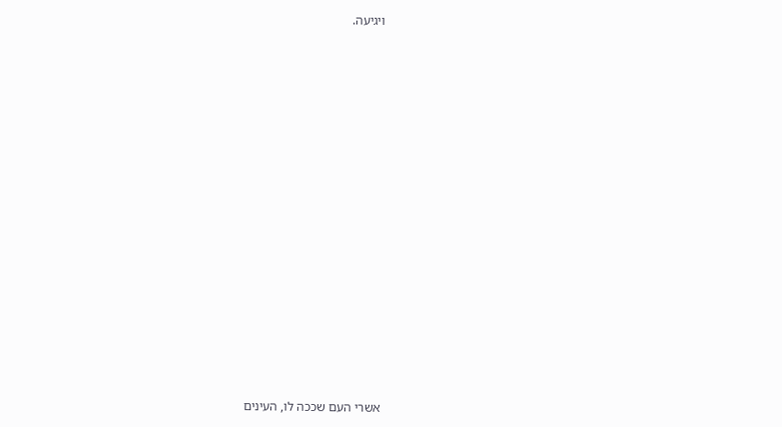ויגיעה.





















אשרי העם שככה לו, העינים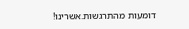דומעות מהתרגשות.אשרינו!